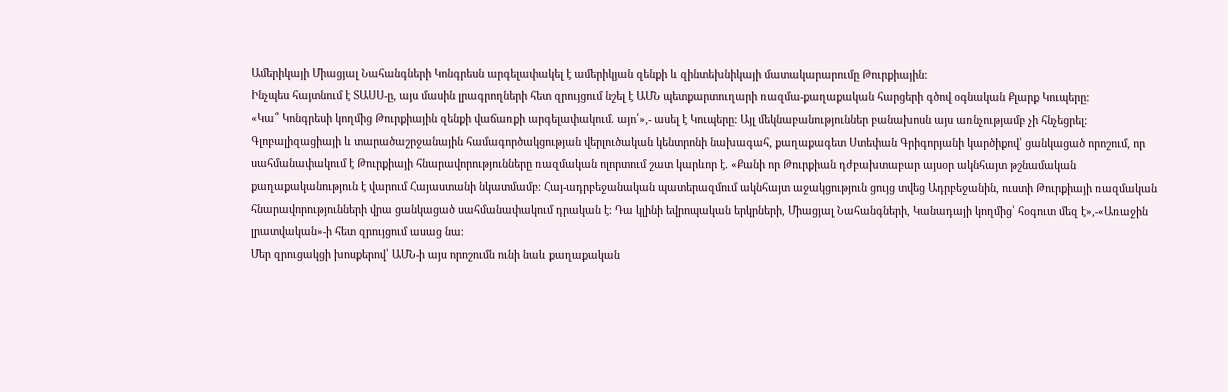Ամերիկայի Միացյալ Նահանգների Կոնգրեսն արգելափակել է ամերիկյան զենքի և զինտեխնիկայի մատակարարումը Թուրքիային:
Ինչպես հայտնում է ՏԱՍՍ-ը, այս մասին լրագրողների հետ զրույցում նշել է ԱՄՆ պետքարտուղարի ռազմա-քաղաքական հարցերի գծով օգնական Քլարք Կուպերը:
«Կա՞ Կոնգրեսի կողմից Թուրքիային զենքի վաճառքի արգելափակում. այո՛»,- ասել է Կուպերը: Այլ մեկնաբանություններ բանախոսն այս առնչությամբ չի հնչեցրել:
Գլոբալիզացիայի և տարածաշրջանային համագործակցության վերլուծական կենտրոնի նախագահ, քաղաքագետ Ստեփան Գրիգորյանի կարծիքով՝ ցանկացած որոշում, որ սահմանափակում է Թուրքիայի հնարավորությունները ռազմական ոլորտում շատ կարևոր է. «Քանի որ Թուրքիան դժբախտաբար այսօր ակնհայտ թշնամական քաղաքականություն է վարում Հայաստանի նկատմամբ։ Հայ-ադրբեջանական պատերազմում ակնհայտ աջակցություն ցույց տվեց Ադրբեջանին, ուստի Թուրքիայի ռազմական հնարավորությունների վրա ցանկացած սահմանափակում դրական է։ Դա կլինի եվրոպական երկրների, Միացյալ Նահանգների, Կանադայի կողմից՝ հօգուտ մեզ է»,-«Առաջին լրատվական»-ի հետ զրույցում ասաց նա։
Մեր զրուցակցի խոսքերով՝ ԱՄՆ-ի այս որոշումն ունի նաև քաղաքական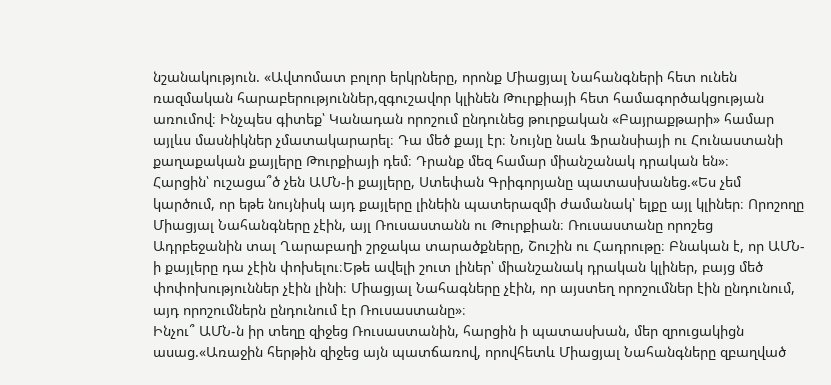նշանակություն. «Ավտոմատ բոլոր երկրները, որոնք Միացյալ Նահանգների հետ ունեն ռազմական հարաբերություններ,զգուշավոր կլինեն Թուրքիայի հետ համագործակցության առումով։ Ինչպես գիտեք՝ Կանադան որոշում ընդունեց թուրքական «Բայրաքթարի» համար այլևս մասնիկներ չմատակարարել։ Դա մեծ քայլ էր։ Նույնը նաև Ֆրանսիայի ու Հունաստանի քաղաքական քայլերը Թուրքիայի դեմ։ Դրանք մեզ համար միանշանակ դրական են»։
Հարցին՝ ուշացա՞ծ չեն ԱՄՆ-ի քայլերը, Ստեփան Գրիգորյանը պատասխանեց.«Ես չեմ կարծում, որ եթե նույնիսկ այդ քայլերը լինեին պատերազմի ժամանակ՝ ելքը այլ կլիներ։ Որոշողը Միացյալ Նահանգները չէին, այլ Ռուսաստանն ու Թուրքիան։ Ռուսաստանը որոշեց Ադրբեջանին տալ Ղարաբաղի շրջակա տարածքները, Շուշին ու Հադրութը։ Բնական է, որ ԱՄՆ-ի քայլերը դա չէին փոխելու։Եթե ավելի շուտ լիներ՝ միանշանակ դրական կլիներ, բայց մեծ փոփոխություններ չէին լինի։ Միացյալ Նահագները չէին, որ այստեղ որոշումներ էին ընդունում, այդ որոշումներն ընդունում էր Ռուսաստանը»։
Ինչու՞ ԱՄՆ-ն իր տեղը զիջեց Ռուսաստանին, հարցին ի պատասխան, մեր զրուցակիցն ասաց.«Առաջին հերթին զիջեց այն պատճառով, որովհետև Միացյալ Նահանգները զբաղված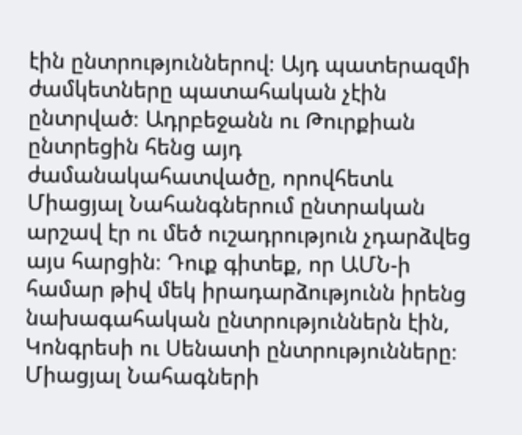էին ընտրություններով։ Այդ պատերազմի ժամկետները պատահական չէին ընտրված։ Ադրբեջանն ու Թուրքիան ընտրեցին հենց այդ ժամանակահատվածը, որովհետև Միացյալ Նահանգներում ընտրական արշավ էր ու մեծ ուշադրություն չդարձվեց այս հարցին։ Դուք գիտեք, որ ԱՄՆ-ի համար թիվ մեկ իրադարձությունն իրենց նախագահական ընտրություններն էին, Կոնգրեսի ու Սենատի ընտրությունները։ Միացյալ Նահագների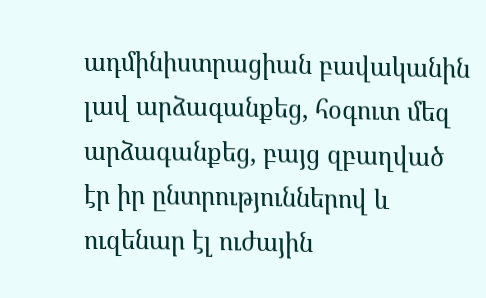ադմինիստրացիան բավականին լավ արձագանքեց, հօգուտ մեզ արձագանքեց, բայց զբաղված էր իր ընտրություններով և ուզենար էլ ուժային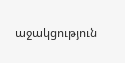աջակցություն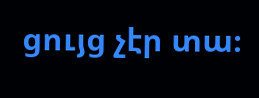ցույց չէր տա։